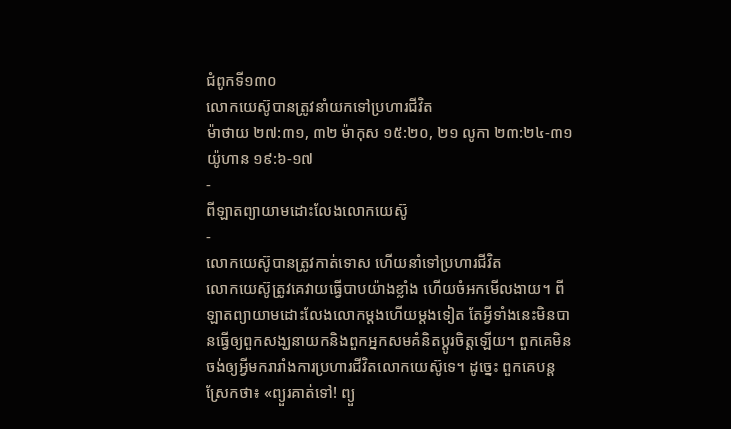ជំពូកទី១៣០
លោកយេស៊ូបានត្រូវនាំយកទៅប្រហារជីវិត
ម៉ាថាយ ២៧:៣១, ៣២ ម៉ាកុស ១៥:២០, ២១ លូកា ២៣:២៤-៣១ យ៉ូហាន ១៩:៦-១៧
-
ពីឡាតព្យាយាមដោះលែងលោកយេស៊ូ
-
លោកយេស៊ូបានត្រូវកាត់ទោស ហើយនាំទៅប្រហារជីវិត
លោកយេស៊ូត្រូវគេវាយធ្វើបាបយ៉ាងខ្លាំង ហើយចំអកមើលងាយ។ ពីឡាតព្យាយាមដោះលែងលោកម្ដងហើយម្ដងទៀត តែអ្វីទាំងនេះមិនបានធ្វើឲ្យពួកសង្ឃនាយកនិងពួកអ្នកសមគំនិតប្ដូរចិត្តឡើយ។ ពួកគេមិនចង់ឲ្យអ្វីមករារាំងការប្រហារជីវិតលោកយេស៊ូទេ។ ដូច្នេះ ពួកគេបន្តស្រែកថា៖ «ព្យួរគាត់ទៅ! ព្យួ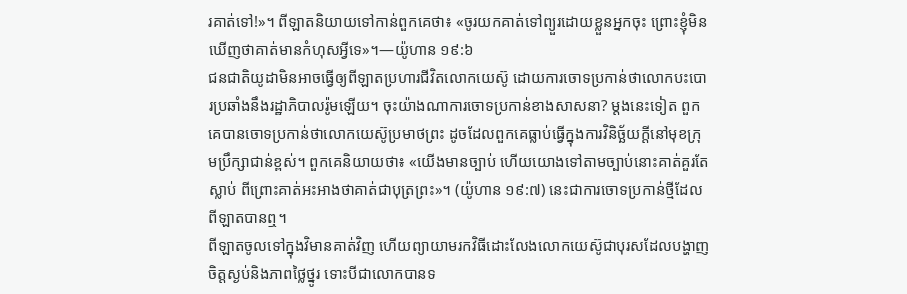រគាត់ទៅ!»។ ពីឡាតនិយាយទៅកាន់ពួកគេថា៖ «ចូរយកគាត់ទៅព្យួរដោយខ្លួនអ្នកចុះ ព្រោះខ្ញុំមិនឃើញថាគាត់មានកំហុសអ្វីទេ»។—យ៉ូហាន ១៩:៦
ជនជាតិយូដាមិនអាចធ្វើឲ្យពីឡាតប្រហារជីវិតលោកយេស៊ូ ដោយការចោទប្រកាន់ថាលោកបះបោរប្រឆាំងនឹងរដ្ឋាភិបាលរ៉ូមឡើយ។ ចុះយ៉ាងណាការចោទប្រកាន់ខាងសាសនា? ម្ដងនេះទៀត ពួកគេបានចោទប្រកាន់ថាលោកយេស៊ូប្រមាថព្រះ ដូចដែលពួកគេធ្លាប់ធ្វើក្នុងការវិនិច្ឆ័យក្ដីនៅមុខក្រុមប្រឹក្សាជាន់ខ្ពស់។ ពួកគេនិយាយថា៖ «យើងមានច្បាប់ ហើយយោងទៅតាមច្បាប់នោះគាត់គួរតែស្លាប់ ពីព្រោះគាត់អះអាងថាគាត់ជាបុត្រព្រះ»។ (យ៉ូហាន ១៩:៧) នេះជាការចោទប្រកាន់ថ្មីដែលពីឡាតបានឮ។
ពីឡាតចូលទៅក្នុងវិមានគាត់វិញ ហើយព្យាយាមរកវិធីដោះលែងលោកយេស៊ូជាបុរសដែលបង្ហាញចិត្តស្ងប់និងភាពថ្លៃថ្នូរ ទោះបីជាលោកបានទ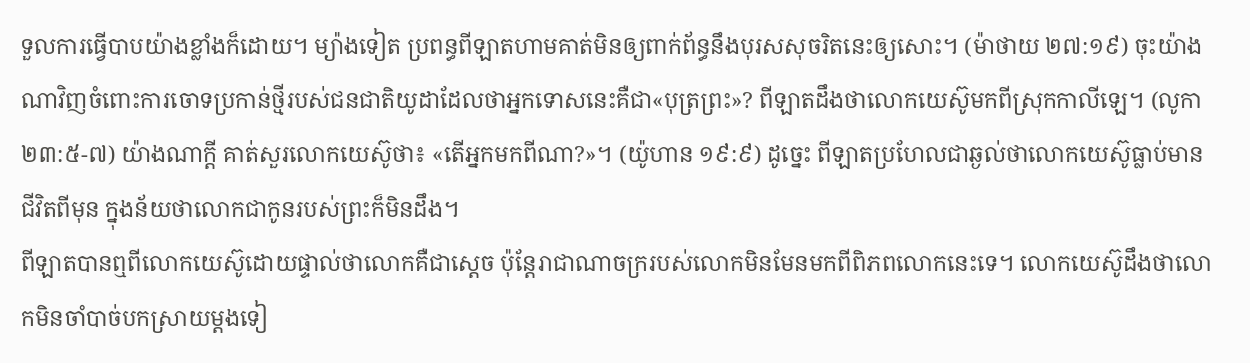ទួលការធ្វើបាបយ៉ាងខ្លាំងក៏ដោយ។ ម្យ៉ាងទៀត ប្រពន្ធពីឡាតហាមគាត់មិនឲ្យពាក់ព័ន្ធនឹងបុរសសុចរិតនេះឲ្យសោះ។ (ម៉ាថាយ ២៧:១៩) ចុះយ៉ាងណាវិញចំពោះការចោទប្រកាន់ថ្មីរបស់ជនជាតិយូដាដែលថាអ្នកទោសនេះគឺជា«បុត្រព្រះ»? ពីឡាតដឹងថាលោកយេស៊ូមកពីស្រុកកាលីឡេ។ (លូកា ២៣:៥-៧) យ៉ាងណាក្ដី គាត់សួរលោកយេស៊ូថា៖ «តើអ្នកមកពីណា?»។ (យ៉ូហាន ១៩:៩) ដូច្នេះ ពីឡាតប្រហែលជាឆ្ងល់ថាលោកយេស៊ូធ្លាប់មានជីវិតពីមុន ក្នុងន័យថាលោកជាកូនរបស់ព្រះក៏មិនដឹង។
ពីឡាតបានឮពីលោកយេស៊ូដោយផ្ទាល់ថាលោកគឺជាស្តេច ប៉ុន្តែរាជាណាចក្ររបស់លោកមិនមែនមកពីពិភពលោកនេះទេ។ លោកយេស៊ូដឹងថាលោកមិនចាំបាច់បកស្រាយម្ដងទៀ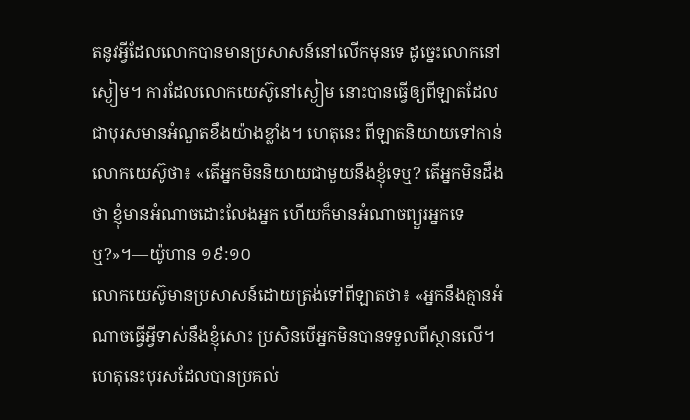តនូវអ្វីដែលលោកបានមានប្រសាសន៍នៅលើកមុនទេ ដូច្នេះលោកនៅស្ងៀម។ ការដែលលោកយេស៊ូនៅស្ងៀម នោះបានធ្វើឲ្យពីឡាតដែលជាបុរសមានអំណួតខឹងយ៉ាងខ្លាំង។ ហេតុនេះ ពីឡាតនិយាយទៅកាន់លោកយេស៊ូថា៖ «តើអ្នកមិននិយាយជាមួយនឹងខ្ញុំទេឬ? តើអ្នកមិនដឹងថា ខ្ញុំមានអំណាចដោះលែងអ្នក ហើយក៏មានអំណាចព្យួរអ្នកទេឬ?»។—យ៉ូហាន ១៩:១០
លោកយេស៊ូមានប្រសាសន៍ដោយត្រង់ទៅពីឡាតថា៖ «អ្នកនឹងគ្មានអំណាចធ្វើអ្វីទាស់នឹងខ្ញុំសោះ ប្រសិនបើអ្នកមិនបានទទួលពីស្ថានលើ។ ហេតុនេះបុរសដែលបានប្រគល់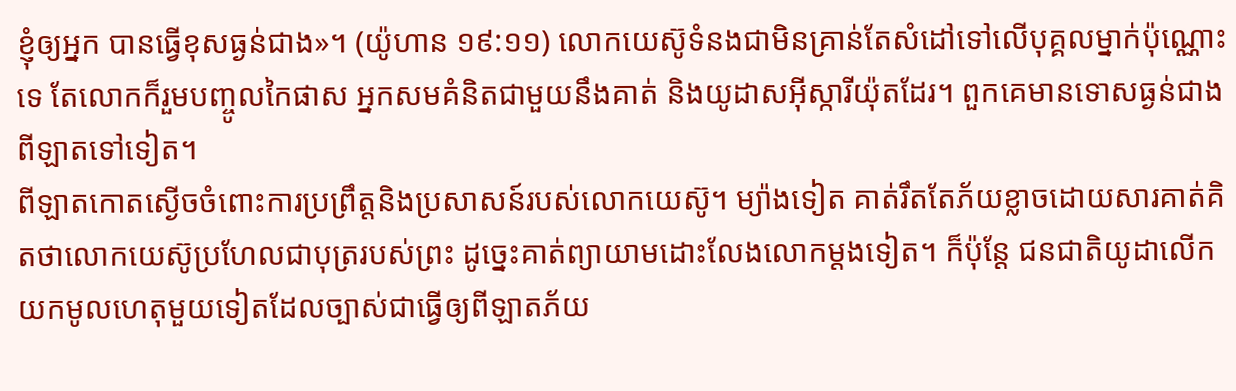ខ្ញុំឲ្យអ្នក បានធ្វើខុសធ្ងន់ជាង»។ (យ៉ូហាន ១៩:១១) លោកយេស៊ូទំនងជាមិនគ្រាន់តែសំដៅទៅលើបុគ្គលម្នាក់ប៉ុណ្ណោះទេ តែលោកក៏រួមបញ្ចូលកៃផាស អ្នកសមគំនិតជាមួយនឹងគាត់ និងយូដាសអ៊ីស្ការីយ៉ុតដែរ។ ពួកគេមានទោសធ្ងន់ជាងពីឡាតទៅទៀត។
ពីឡាតកោតស្ងើចចំពោះការប្រព្រឹត្តនិងប្រសាសន៍របស់លោកយេស៊ូ។ ម្យ៉ាងទៀត គាត់រឹតតែភ័យខ្លាចដោយសារគាត់គិតថាលោកយេស៊ូប្រហែលជាបុត្ររបស់ព្រះ ដូច្នេះគាត់ព្យាយាមដោះលែងលោកម្ដងទៀត។ ក៏ប៉ុន្តែ ជនជាតិយូដាលើកយកមូលហេតុមួយទៀតដែលច្បាស់ជាធ្វើឲ្យពីឡាតភ័យ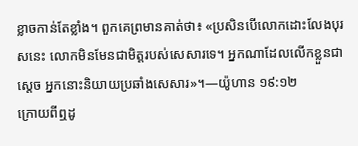ខ្លាចកាន់តែខ្លាំង។ ពួកគេព្រមានគាត់ថា៖ «ប្រសិនបើលោកដោះលែងបុរសនេះ លោកមិនមែនជាមិត្តរបស់សេសារទេ។ អ្នកណាដែលលើកខ្លួនជាស្តេច អ្នកនោះនិយាយប្រឆាំងសេសារ»។—យ៉ូហាន ១៩:១២
ក្រោយពីឮដូ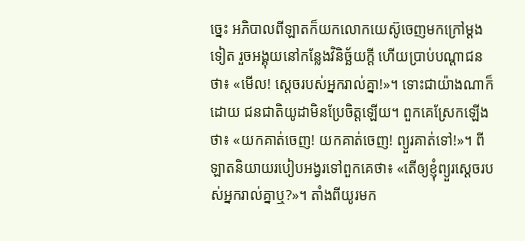ច្នេះ អភិបាលពីឡាតក៏យកលោកយេស៊ូចេញមកក្រៅម្ដងទៀត រួចអង្គុយនៅកន្លែងវិនិច្ឆ័យក្ដី ហើយប្រាប់បណ្ដាជនថា៖ «មើល! ស្តេចរបស់អ្នករាល់គ្នា!»។ ទោះជាយ៉ាងណាក៏ដោយ ជនជាតិយូដាមិនប្រែចិត្តឡើយ។ ពួកគេស្រែកឡើងថា៖ «យកគាត់ចេញ! យកគាត់ចេញ! ព្យួរគាត់ទៅ!»។ ពីឡាតនិយាយរបៀបអង្វរទៅពួកគេថា៖ «តើឲ្យខ្ញុំព្យួរស្តេចរបស់អ្នករាល់គ្នាឬ?»។ តាំងពីយូរមក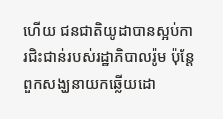ហើយ ជនជាតិយូដាបានស្អប់ការជិះជាន់របស់រដ្ឋាភិបាលរ៉ូម ប៉ុន្តែពួកសង្ឃនាយកឆ្លើយដោ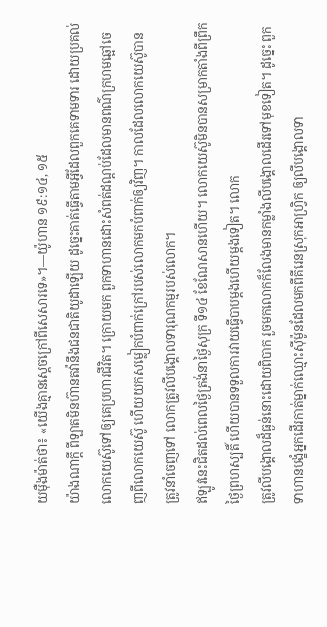យម៉ឺងម៉ាត់ថា៖ «យើងគ្មានស្តេចក្រៅពីសេសារទេ»។—យ៉ូហាន ១៩:១៤, ១៥
យ៉ាងណាក្ដី ពីឡាតមិនហ៊ានតវ៉ានឹងជនជាតិយូដាឡើយ ដូច្នេះគាត់ធ្វើតាមអ្វីដែលពួកគេទាមទារ ដោយប្រគល់លោកយេស៊ូទៅឲ្យគេប្រហារជីវិត។ ក្រោយមក ពួកទាហានដោះសំពត់ដណ្ដប់ដែលមានពណ៌ក្រហមឆ្អៅចេញពីលោកយេស៊ូ ហើយយកសម្លៀកបំពាក់ក្រៅរបស់លោកមកបំពាក់ឲ្យវិញ។ កាលដែលលោកយេស៊ូបានត្រូវនាំចេញទៅ លោកត្រូវលីបង្គោលទារុណកម្មរបស់លោក។
ឥឡូវនេះជិតដល់ពេលថ្ងៃត្រង់នាថ្ងៃសុក្រ ទី១៤ ខែណែសានហើយ។ លោកយេស៊ូមិនបានសម្រាកតាំងពីព្រឹកថ្ងៃព្រហស្បតិ៍ ហើយបានទទួលការវាយធ្វើបាបម្ដងហើយម្ដងទៀត។ លោក
ត្រូវលីបង្គោលដ៏ធ្ងន់នោះដោយពិបាក រួចមកលោកក៏លែងមានកម្លាំងលីបង្គោលដើរទៅមុខទៀត។ ដូច្នេះ ពួកទាហានបង្ខំអ្នកដើរកាត់ម្នាក់ឈ្មោះស៊ីម៉ូនដែលមកពីគីរេនស្រុកអាហ្វ្រិក ឲ្យលីបង្គោលទា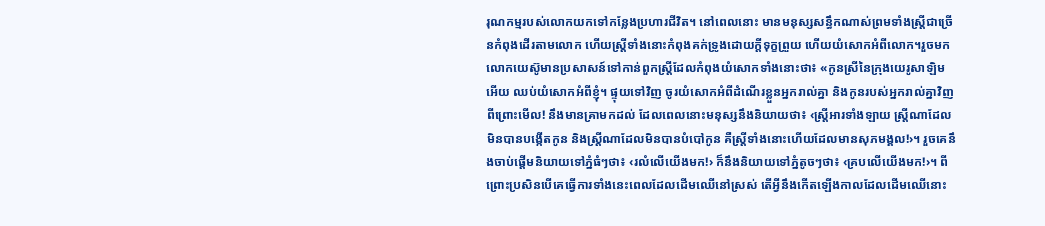រុណកម្មរបស់លោកយកទៅកន្លែងប្រហារជីវិត។ នៅពេលនោះ មានមនុស្សសន្ធឹកណាស់ព្រមទាំងស្ត្រីជាច្រើនកំពុងដើរតាមលោក ហើយស្ត្រីទាំងនោះកំពុងគក់ទ្រូងដោយក្ដីទុក្ខព្រួយ ហើយយំសោកអំពីលោក។រួចមក លោកយេស៊ូមានប្រសាសន៍ទៅកាន់ពួកស្ត្រីដែលកំពុងយំសោកទាំងនោះថា៖ «កូនស្រីនៃក្រុងយេរូសាឡិមអើយ ឈប់យំសោកអំពីខ្ញុំ។ ផ្ទុយទៅវិញ ចូរយំសោកអំពីដំណើរខ្លួនអ្នករាល់គ្នា និងកូនរបស់អ្នករាល់គ្នាវិញ ពីព្រោះមើល! នឹងមានគ្រាមកដល់ ដែលពេលនោះមនុស្សនឹងនិយាយថា៖ ‹ស្ត្រីអារទាំងឡាយ ស្ត្រីណាដែលមិនបានបង្កើតកូន និងស្ត្រីណាដែលមិនបានបំបៅកូន គឺស្ត្រីទាំងនោះហើយដែលមានសុភមង្គល!›។ រួចគេនឹងចាប់ផ្ដើមនិយាយទៅភ្នំធំៗថា៖ ‹រលំលើយើងមក!› ក៏នឹងនិយាយទៅភ្នំតូចៗថា៖ ‹គ្របលើយើងមក!›។ ពីព្រោះប្រសិនបើគេធ្វើការទាំងនេះពេលដែលដើមឈើនៅស្រស់ តើអ្វីនឹងកើតឡើងកាលដែលដើមឈើនោះ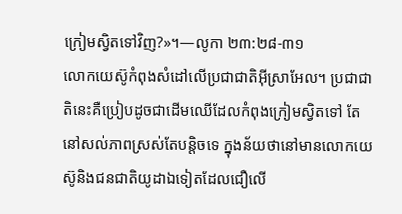ក្រៀមស្វិតទៅវិញ?»។—លូកា ២៣:២៨-៣១
លោកយេស៊ូកំពុងសំដៅលើប្រជាជាតិអ៊ីស្រាអែល។ ប្រជាជាតិនេះគឺប្រៀបដូចជាដើមឈើដែលកំពុងក្រៀមស្វិតទៅ តែនៅសល់ភាពស្រស់តែបន្ដិចទេ ក្នុងន័យថានៅមានលោកយេស៊ូនិងជនជាតិយូដាឯទៀតដែលជឿលើ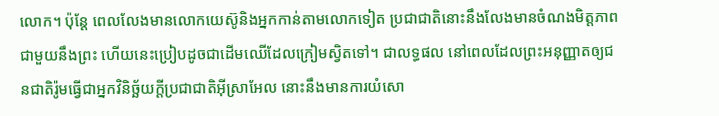លោក។ ប៉ុន្តែ ពេលលែងមានលោកយេស៊ូនិងអ្នកកាន់តាមលោកទៀត ប្រជាជាតិនោះនឹងលែងមានចំណងមិត្តភាពជាមួយនឹងព្រះ ហើយនេះប្រៀបដូចជាដើមឈើដែលក្រៀមស្វិតទៅ។ ជាលទ្ធផល នៅពេលដែលព្រះអនុញ្ញាតឲ្យជនជាតិរ៉ូមធ្វើជាអ្នកវិនិច្ឆ័យក្ដីប្រជាជាតិអ៊ីស្រាអែល នោះនឹងមានការយំសោ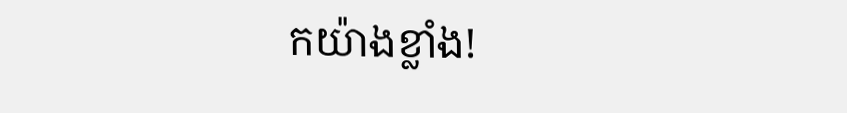កយ៉ាងខ្លាំង!